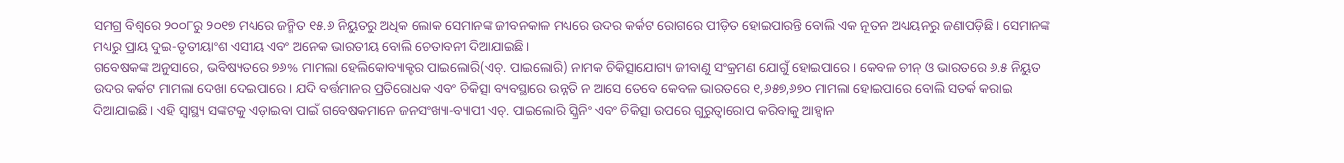ସମଗ୍ର ବିଶ୍ବରେ ୨୦୦୮ରୁ ୨୦୧୭ ମଧ୍ୟରେ ଜନ୍ମିତ ୧୫.୬ ନିୟୁତରୁ ଅଧିକ ଲୋକ ସେମାନଙ୍କ ଜୀବନକାଳ ମଧ୍ୟରେ ଉଦର କର୍କଟ ରୋଗରେ ପୀଡ଼ିତ ହୋଇପାରନ୍ତି ବୋଲି ଏକ ନୂତନ ଅଧ୍ୟୟନରୁ ଜଣାପଡ଼ିଛି। ସେମାନଙ୍କ ମଧ୍ୟରୁ ପ୍ରାୟ ଦୁଇ-ତୃତୀୟାଂଶ ଏସୀୟ ଏବଂ ଅନେକ ଭାରତୀୟ ବୋଲି ଚେତାବନୀ ଦିଆଯାଇଛି।
ଗବେଷକଙ୍କ ଅନୁସାରେ, ଭବିଷ୍ୟତରେ ୭୬% ମାମଲା ହେଲିକୋବ୍ୟାକ୍ଟର ପାଇଲୋରି(ଏଚ୍. ପାଇଲୋରି) ନାମକ ଚିକିତ୍ସାଯୋଗ୍ୟ ଜୀବାଣୁ ସଂକ୍ରମଣ ଯୋଗୁଁ ହୋଇପାରେ। କେବଳ ଚୀନ୍ ଓ ଭାରତରେ ୬.୫ ନିୟୁତ ଉଦର କର୍କଟ ମାମଲା ଦେଖା ଦେଇପାରେ। ଯଦି ବର୍ତ୍ତମାନର ପ୍ରତିରୋଧକ ଏବଂ ଚିକିତ୍ସା ବ୍ୟବସ୍ଥାରେ ଉନ୍ନତି ନ ଆସେ ତେବେ କେବଳ ଭାରତରେ ୧,୬୫୭,୬୭୦ ମାମଲା ହୋଇପାରେ ବୋଲି ସତର୍କ କରାଇ ଦିଆଯାଇଛି। ଏହି ସ୍ୱାସ୍ଥ୍ୟ ସଙ୍କଟକୁ ଏଡ଼ାଇବା ପାଇଁ ଗବେଷକମାନେ ଜନସଂଖ୍ୟା-ବ୍ୟାପୀ ଏଚ୍. ପାଇଲୋରି ସ୍କ୍ରିନିଂ ଏବଂ ଚିକିତ୍ସା ଉପରେ ଗୁରୁତ୍ବାରୋପ କରିବାକୁ ଆହ୍ୱାନ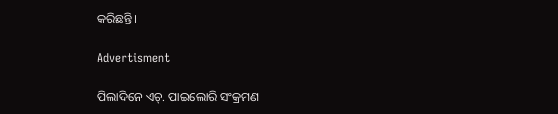କରିଛନ୍ତି।

Advertisment

ପିଲାଦିନେ ଏଚ୍‌. ପାଇଲୋରି ସଂକ୍ରମଣ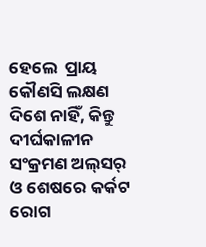ହେଲେ  ପ୍ରାୟ କୌଣସି ଲକ୍ଷଣ ଦିଶେ ନାହିଁ, କିନ୍ତୁ ଦୀର୍ଘକାଳୀନ ସଂକ୍ରମଣ ଅଲ୍‌ସର୍‌ ଓ ଶେଷରେ କର୍କଟ ରୋଗ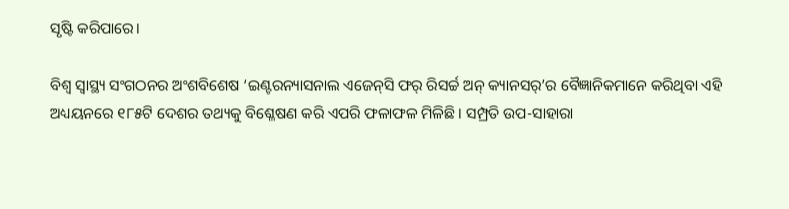ସୃଷ୍ଟି କରିପାରେ।

ବିଶ୍ୱ ସ୍ୱାସ୍ଥ୍ୟ ସଂଗଠନର ଅଂଶବିଶେଷ ‘ଇଣ୍ଟରନ୍ୟାସନାଲ ଏଜେନ୍‌ସି ଫର୍ ରିସର୍ଚ୍ଚ ଅନ୍ କ୍ୟାନସର୍‌’ର ବୈଜ୍ଞାନିକମାନେ କରିଥିବା ଏହି ଅଧ୍ୟୟନରେ ୧୮୫ଟି ଦେଶର ତଥ୍ୟକୁ ବିଶ୍ଳେଷଣ କରି ଏପରି ଫଳାଫଳ ମିଳିଛି। ସମ୍ପ୍ରତି ଉପ-ସାହାରା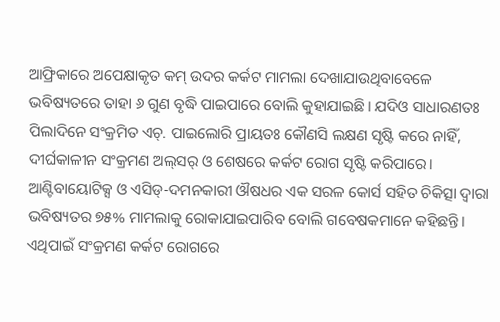ଆଫ୍ରିକାରେ ଅପେକ୍ଷାକୃତ କମ୍ ଉଦର କର୍କଟ ମାମଲା ଦେଖାଯାଉଥିବାବେଳେ ଭବିଷ୍ୟତରେ ତାହା ୬ ଗୁଣ ବୃଦ୍ଧି ପାଇପାରେ ବୋଲି କୁହାଯାଇଛି। ଯଦିଓ ସାଧାରଣତଃ ପିଲାଦିନେ ସଂକ୍ରମିତ ଏଚ୍‌. ପାଇଲୋରି ପ୍ରାୟତଃ କୌଣସି ଲକ୍ଷଣ ସୃଷ୍ଟି କରେ ନାହିଁ, ଦୀର୍ଘକାଳୀନ ସଂକ୍ରମଣ ଅଲ୍‌ସର୍‌ ଓ ଶେଷରେ କର୍କଟ ରୋଗ ସୃଷ୍ଟି କରିପାରେ। ଆଣ୍ଟିବାୟୋଟିକ୍ସ ଓ ଏସିଡ୍-ଦମନକାରୀ ଔଷଧର ଏକ ସରଳ କୋର୍ସ ସହିତ ଚିକିତ୍ସା ଦ୍ବାରା ଭବିଷ୍ୟତର ୭୫% ମାମଲାକୁ ରୋକାଯାଇପାରିବ ବୋଲି ଗବେଷକମାନେ କହିଛନ୍ତି। ଏଥିପାଇଁ ସଂକ୍ରମଣ କର୍କଟ ରୋଗରେ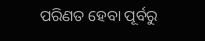ପରିଣତ ହେବା ପୂର୍ବରୁ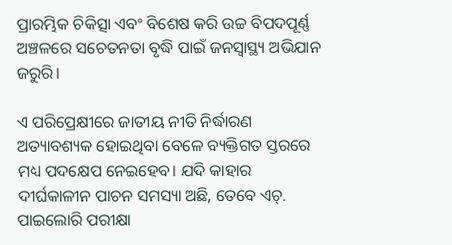ପ୍ରାରମ୍ଭିକ ଚିକିତ୍ସା ଏବଂ ବିଶେଷ କରି ଉଚ୍ଚ ବିପଦପୂର୍ଣ୍ଣ ଅଞ୍ଚଳରେ ସଚେତନତା ବୃଦ୍ଧି ପାଇଁ ଜନସ୍ୱାସ୍ଥ୍ୟ ଅଭିଯାନ ଜରୁରି।

ଏ ପରିପ୍ରେକ୍ଷୀରେ ଜାତୀୟ ନୀତି ନିର୍ଦ୍ଧାରଣ ଅତ୍ୟାବଶ୍ୟକ ହୋଇଥିବା ବେଳେ ବ୍ୟକ୍ତିଗତ ସ୍ତରରେ ମଧ୍ୟ ପଦକ୍ଷେପ ନେଇହେବ। ଯଦି କାହାର ଦୀର୍ଘକାଳୀନ ପାଚନ ସମସ୍ୟା ଅଛି, ତେବେ ଏଚ୍‌. ପାଇଲୋରି ପରୀକ୍ଷା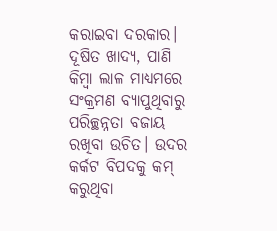କରାଇବା ଦରକାର। ଦୂଷିତ ଖାଦ୍ୟ, ପାଣି କିମ୍ବା ଲାଳ ମାଧ୍ୟମରେ ସଂକ୍ରମଣ ବ୍ୟାପୁଥିବାରୁ ପରିଚ୍ଛନ୍ନତା ବଜାୟ ରଖିବା ଉଚିତ। ଉଦର କର୍କଟ ବିପଦକୁ କମ୍‌ କରୁଥିବା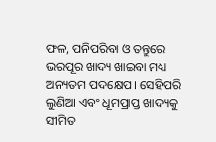ଫଳ, ପନିପରିବା ଓ ତନ୍ତୁରେ ଭରପୂର ଖାଦ୍ୟ ଖାଇବା ମଧ୍ୟ ଅନ୍ୟତମ ପଦକ୍ଷେପ। ସେହିପରି ଲୁଣିଆ ଏବଂ ଧୂମପ୍ରାପ୍ତ ଖାଦ୍ୟକୁ ସୀମିତ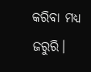କରିବା ମଧ୍ୟ ଜରୁରି।